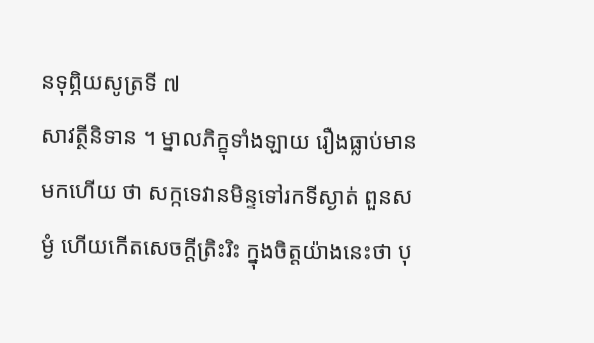នទុព្ភិយសូត្រទី ៧
សាវត្ថីនិទាន ។ ម្នាលភិក្ខុទាំងឡាយ រឿងធ្លាប់មានមកហើយ ថា សក្កទេវានមិន្ទទៅរកទីស្ងាត់ ពួនសម្ងំ ហើយកើតសេចក្តីត្រិះរិះ ក្នុងចិត្តយ៉ាងនេះថា បុ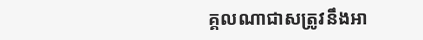គ្គលណាជាសត្រូវនឹងអា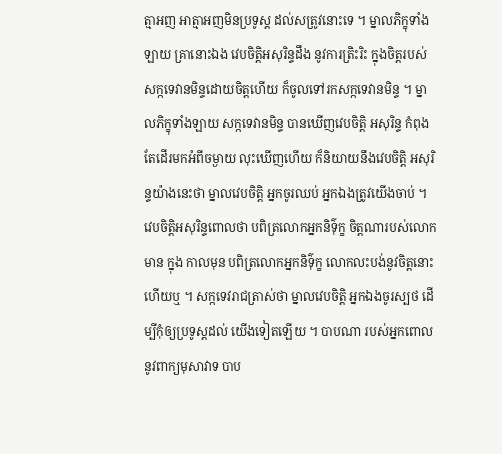ត្មាអញ អាត្មាអញមិនប្រទូស្ត ដល់សត្រូវនោះទេ ។ ម្នាលភិក្ខុទាំងឡាយ គ្រានោះឯង វេបចិត្តិអសុរិន្ទដឹង នូវការត្រិះរិះ ក្នុងចិត្តរបស់សក្កទេវានមិន្ទដោយចិត្តហើយ ក៏ចូលទៅរកសក្កទេវានមិន្ទ ។ ម្នាលភិក្ខុទាំងឡាយ សក្កទេវានមិន្ទ បានឃើញវេបចិត្តិ អសុរិន្ទ កំពុងតែដើរមកអំពីចម្ងាយ លុះឃើញហើយ ក៏និយាយនឹងវេបចិត្តិ អសុរិន្ទយ៉ាងនេះថា ម្នាលវេបចិត្តិ អ្នកចូរឈប់ អ្នកឯងត្រូវយើងចាប់ ។ វេបចិត្តិអសុរិន្ទពោលថា បពិត្រលោកអ្នកនិទ៌ុក្ខ ចិត្តណារបស់លោកមាន ក្នុង កាលមុន បពិត្រលោកអ្នកនិទ៌ុក្ខ លោកលះបង់នូវចិត្តនោះហើយឬ ។ សក្កទេវរាជត្រាស់ថា ម្នាលវេបចិត្តិ អ្នកឯងចូរស្បថ ដើម្បីកុំឲ្យប្រទូស្តដល់ យើងទៀតឡើយ ។ បាបណា របស់អ្នកពោល នូវពាក្យមុសាវាទ បាប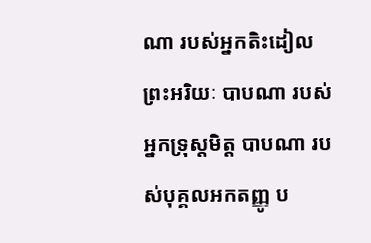ណា របស់អ្នកតិះដៀលព្រះអរិយៈ បាបណា របស់ អ្នកទ្រុស្តមិត្ត បាបណា របស់បុគ្គលអកតញ្ញូ ប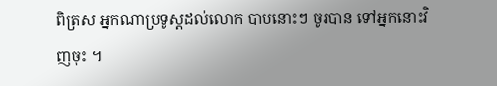ពិត្រស អ្នកណាប្រទូស្តដល់លោក បាបនោះៗ ចូរបាន ទៅអ្នកនោះវិញចុះ ។